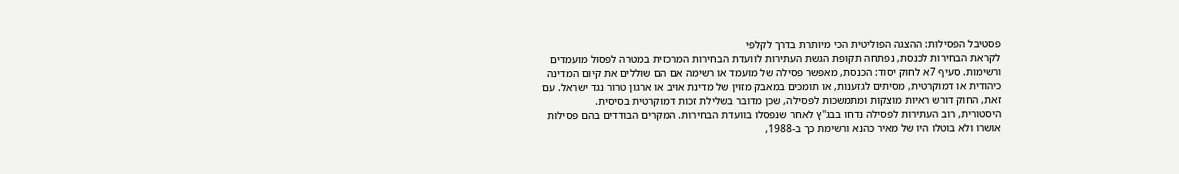פסטיבל הפסילות: ההצגה הפוליטית הכי מיותרת בדרך לקלפי
לקראת הבחירות לכנסת, נפתחה תקופת הגשת העתירות לוועדת הבחירות המרכזית במטרה לפסול מועמדים ורשימות. סעיף 7א לחוק יסוד: הכנסת, מאפשר פסילה של מועמד או רשימה אם הם שוללים את קיום המדינה כיהודית או דמוקרטית, מסיתים לגזענות, או תומכים במאבק מזוין של מדינת אויב או ארגון טרור נגד ישראל. עם זאת, החוק דורש ראיות מוצקות ומתמשכות לפסילה, שכן מדובר בשלילת זכות דמוקרטית בסיסית.
היסטורית, רוב העתירות לפסילה נדחו בבג"ץ לאחר שנפסלו בוועדת הבחירות. המקרים הבודדים בהם פסילות אושרו ולא בוטלו היו של מאיר כהנא ורשימת כך ב-1988,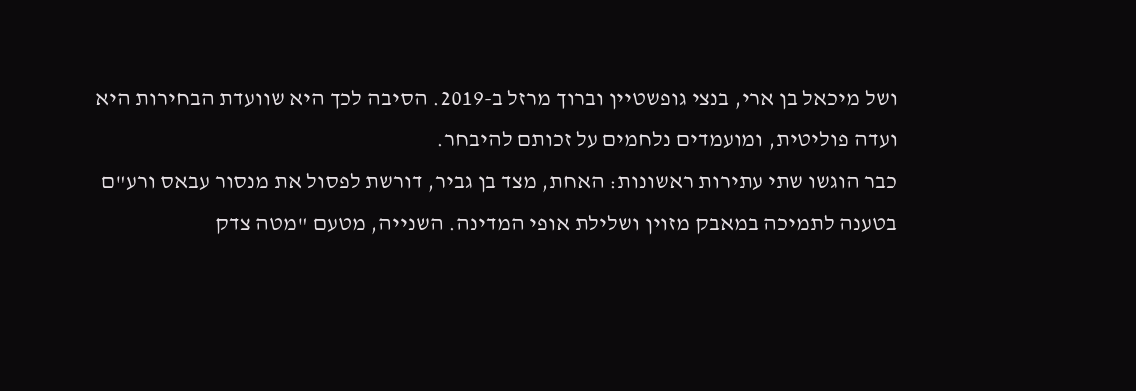ושל מיכאל בן ארי, בנצי גופשטיין וברוך מרזל ב-2019. הסיבה לכך היא שוועדת הבחירות היא ועדה פוליטית, ומועמדים נלחמים על זכותם להיבחר.
כבר הוגשו שתי עתירות ראשונות: האחת, מצד בן גביר, דורשת לפסול את מנסור עבאס ורע"ם בטענה לתמיכה במאבק מזוין ושלילת אופי המדינה. השנייה, מטעם "מטה צדק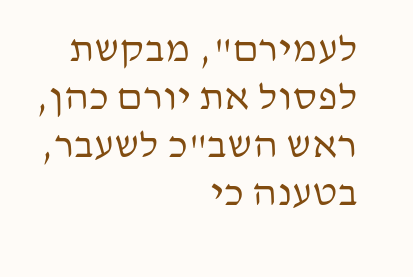לעמירם", מבקשת לפסול את יורם כהן, ראש השב"כ לשעבר, בטענה כי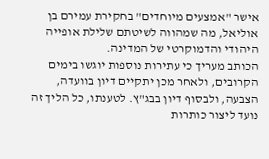אישר "אמצעים מיוחדים" בחקירת עמירם בן אוליאל, מה שמהווה לשיטתם שלילת אופייה היהודי והדמוקרטי של המדינה.
הכותב מעריך כי עתירות נוספות יוגשו בימים הקרובים, ולאחר מכן יתקיים דיון בוועדה, הצבעה, ולבסוף דיון בבג"ץ. לטענתו, כל הליך זה נועד ליצור כותרות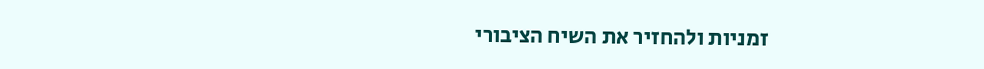זמניות ולהחזיר את השיח הציבורי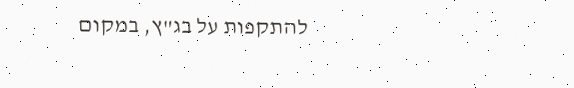להתקפות על בג"ץ, במקום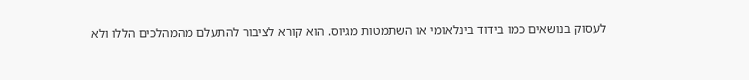לעסוק בנושאים כמו בידוד בינלאומי או השתמטות מגיוס. הוא קורא לציבור להתעלם מהמהלכים הללו ולא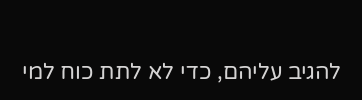להגיב עליהם, כדי לא לתת כוח למי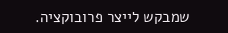שמבקש לייצר פרובוקציה.